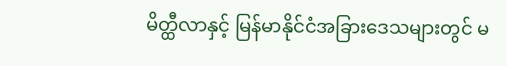မိတ္ထီလာနှင့် မြန်မာနိုင်ငံအခြားဒေသများတွင် မ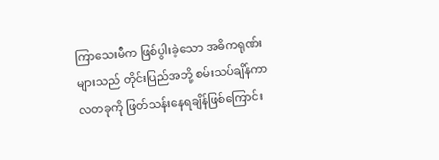ကြာသေးမီက ဖြစ်ပွါးခဲ့သော အဓိကရုဏ်းများသည် တိုင်းပြည်အဘို့ စမ်းသပ်ချိန်ကာလတခုကို ဖြတ်သန်းနေရချိန်ဖြစ်ကြောင်း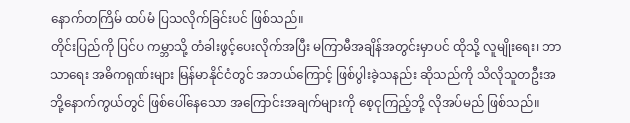နောက်တကြိမ် ထပ်မံ ပြသလိုက်ခြင်းပင် ဖြစ်သည်။
တိုင်းပြည်ကို ပြင်ပ ကမ္ဘာသို့ တံခါးဖွင့်ပေးလိုက်အပြီး မကြာမီအချိန်အတွင်းမှာပင် ထိုသို့ လူမျိုးရေး၊ ဘာသာရေး အဓိကရုဏ်းများ မြန်မာနိုင်ငံတွင် အဘယ်ကြောင့် ဖြစ်ပွါးခဲ့သနည်း ဆိုသည်ကို သိလိုသူတဦးအဘို့နောက်ကွယ်တွင် ဖြစ်ပေါ်နေသော အကြောင်းအချက်များကို စေ့ငုကြည့်ဘို့ လိုအပ်မည် ဖြစ်သည်။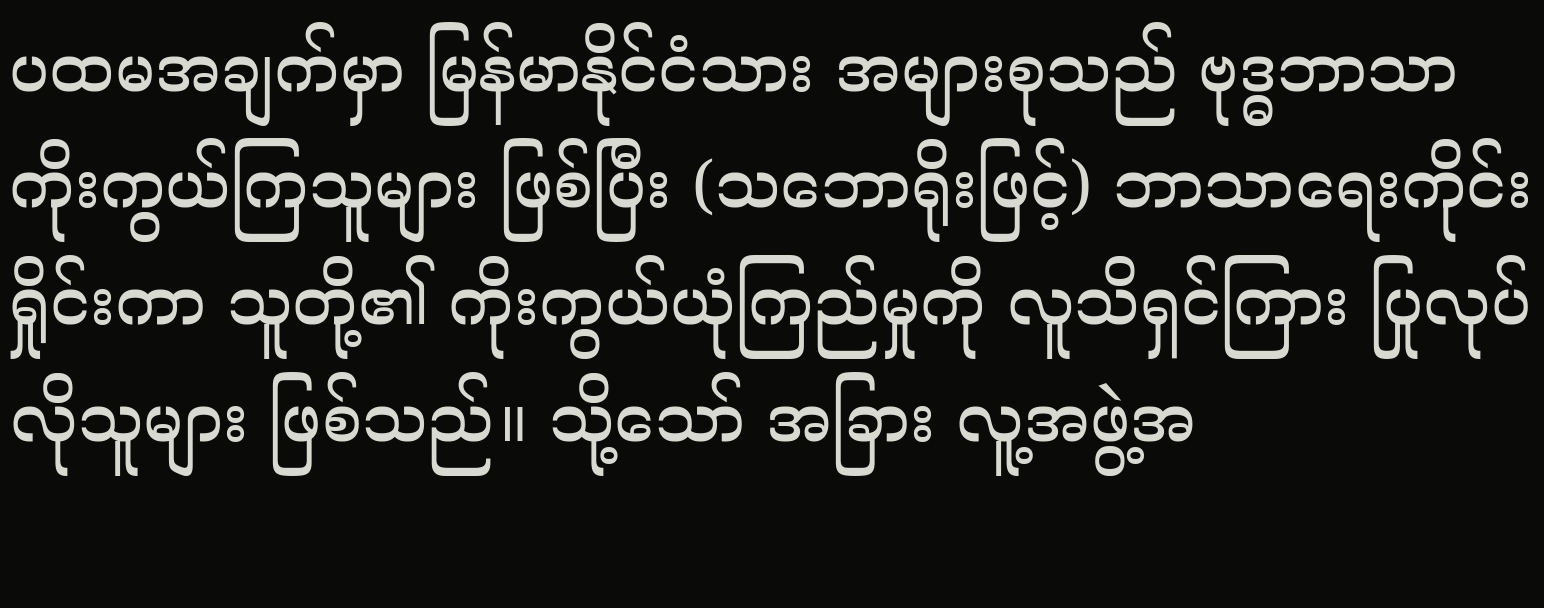ပထမအချက်မှာ မြန်မာနိုင်ငံသား အများစုသည် ဗုဒ္ဓဘာသာ ကိုးကွယ်ကြသူများ ဖြစ်ပြီး (သဘောရိုးဖြင့်) ဘာသာရေးကိုင်းရှိုင်းကာ သူတို့၏ ကိုးကွယ်ယုံကြည်မှုကို လူသိရှင်ကြား ပြုလုပ်လိုသူများ ဖြစ်သည်။ သို့သော် အခြား လူ့အဖွဲ့အ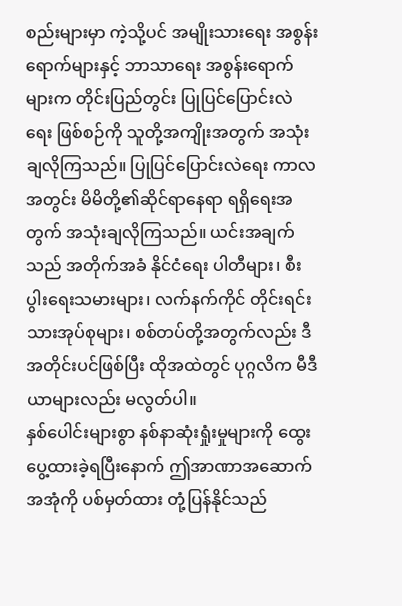စည်းများမှာ ကဲ့သို့ပင် အမျိုးသားရေး အစွန်းရောက်များနှင့် ဘာသာရေး အစွန်းရောက်များက တိုင်းပြည်တွင်း ပြုပြင်ပြောင်းလဲရေး ဖြစ်စဉ်ကို သူတို့အကျိုးအတွက် အသုံးချလိုကြသည်။ ပြုပြင်ပြောင်းလဲရေး ကာလအတွင်း မိမိတို့၏ဆိုင်ရာနေရာ ရရှိရေးအတွက် အသုံးချလိုကြသည်။ ယင်းအချက်သည် အတိုက်အခံ နိုင်ငံရေး ပါတီများ၊ စီးပွါးရေးသမားများ၊ လက်နက်ကိုင် တိုင်းရင်းသားအုပ်စုများ၊ စစ်တပ်တို့အတွက်လည်း ဒီအတိုင်းပင်ဖြစ်ပြီး ထိုအထဲတွင် ပုဂ္ဂလိက မီဒီယာများလည်း မလွတ်ပါ။
နှစ်ပေါင်းများစွာ နစ်နာဆုံးရှုံးမှုများကို ထွေးပွေ့ထားခဲ့ရပြီးနောက် ဤအာဏာအဆောက်အအုံကို ပစ်မှတ်ထား တုံ့ပြန်နိုင်သည်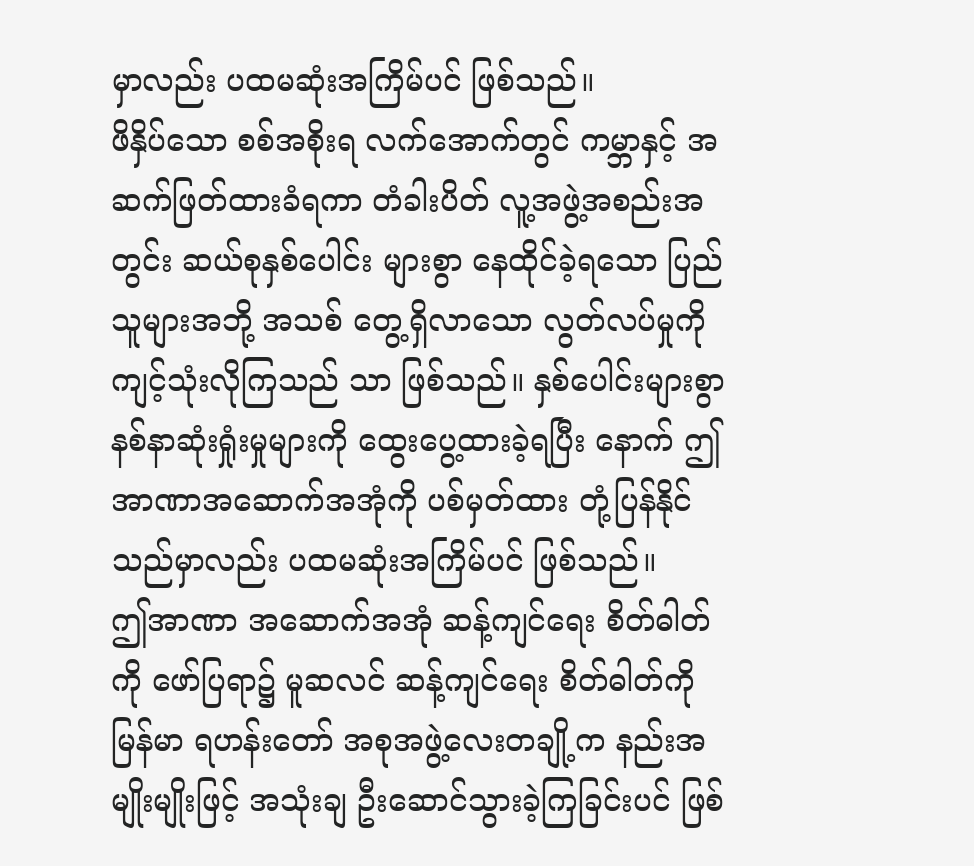မှာလည်း ပထမဆုံးအကြိမ်ပင် ဖြစ်သည်။
ဖိနှိပ်သော စစ်အစိုးရ လက်အောက်တွင် ကမ္ဘာနှင့် အဆက်ဖြတ်ထားခံရကာ တံခါးပိတ် လူ့အဖွဲ့အစည်းအတွင်း ဆယ်စုနှစ်ပေါင်း များစွာ နေထိုင်ခဲ့ရသော ပြည်သူများအဘို့ အသစ် တွေ့ရှိလာသော လွတ်လပ်မှုကို ကျင့်သုံးလိုကြသည် သာ ဖြစ်သည်။ နှစ်ပေါင်းများစွာ နစ်နာဆုံးရှုံးမှုများကို ထွေးပွေ့ထားခဲ့ရပြီး နောက် ဤအာဏာအဆောက်အအုံကို ပစ်မှတ်ထား တုံ့ပြန်နိုင်သည်မှာလည်း ပထမဆုံးအကြိမ်ပင် ဖြစ်သည်။
ဤအာဏာ အဆောက်အအုံ ဆန့်ကျင်ရေး စိတ်ဓါတ်ကို ဖော်ပြရာ၌ မူဆလင် ဆန့်ကျင်ရေး စိတ်ဓါတ်ကို မြန်မာ ရဟန်းတော် အစုအဖွဲ့လေးတချို့က နည်းအမျိုးမျိုးဖြင့် အသုံးချ ဦးဆောင်သွားခဲ့ကြခြင်းပင် ဖြစ်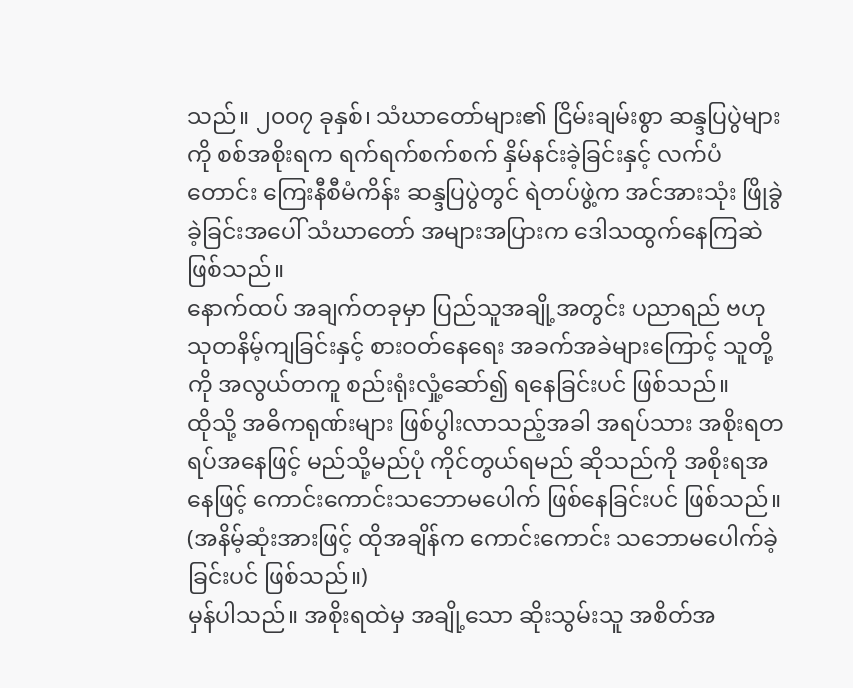သည်။ ၂၀၀၇ ခုနှစ်၊ သံဃာတော်များ၏ ငြိမ်းချမ်းစွာ ဆန္ဒပြပွဲများကို စစ်အစိုးရက ရက်ရက်စက်စက် နှိမ်နင်းခဲ့ခြင်းနှင့် လက်ပံတောင်း ကြေးနီစီမံကိန်း ဆန္ဒပြပွဲတွင် ရဲတပ်ဖွဲ့က အင်အားသုံး ဖြိုခွဲခဲ့ခြင်းအပေါ် သံဃာတော် အများအပြားက ဒေါသထွက်နေကြဆဲ ဖြစ်သည်။
နောက်ထပ် အချက်တခုမှာ ပြည်သူအချို့အတွင်း ပညာရည် ဗဟုသုတနိမ့်ကျခြင်းနှင့် စားဝတ်နေရေး အခက်အခဲများကြောင့် သူတို့ကို အလွယ်တကူ စည်းရုံးလှုံ့ဆော်၍ ရနေခြင်းပင် ဖြစ်သည်။
ထိုသို့ အဓိကရုဏ်းများ ဖြစ်ပွါးလာသည့်အခါ အရပ်သား အစိုးရတရပ်အနေဖြင့် မည်သို့မည်ပုံ ကိုင်တွယ်ရမည် ဆိုသည်ကို အစိုးရအနေဖြင့် ကောင်းကောင်းသဘောမပေါက် ဖြစ်နေခြင်းပင် ဖြစ်သည်။ (အနိမ့်ဆုံးအားဖြင့် ထိုအချိန်က ကောင်းကောင်း သဘောမပေါက်ခဲ့ခြင်းပင် ဖြစ်သည်။)
မှန်ပါသည်။ အစိုးရထဲမှ အချို့သော ဆိုးသွမ်းသူ အစိတ်အ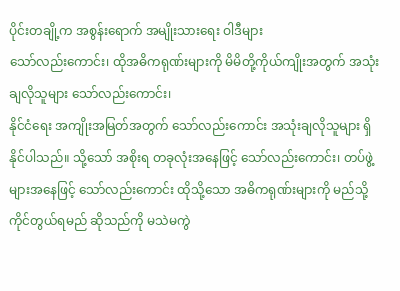ပိုင်းတချို့က အစွန်းရောက် အမျိုးသားရေး ဝါဒီများ
သော်လည်းကောင်း၊ ထိုအဓိကရုဏ်းများကို မိမိတို့ကိုယ်ကျိုးအတွက် အသုံးချလိုသူများ သော်လည်းကောင်း၊
နိုင်ငံရေး အကျိုးအမြတ်အတွက် သော်လည်းကောင်း အသုံးချလိုသူများ ရှိနိုင်ပါသည်။ သို့သော် အစိုးရ တခုလုံးအနေဖြင့် သော်လည်းကောင်း၊ တပ်ဖွဲ့များအနေဖြင့် သော်လည်းကောင်း ထိုသို့သော အဓိကရုဏ်းများကို မည်သို့ ကိုင်တွယ်ရမည် ဆိုသည်ကို မသဲမကွဲ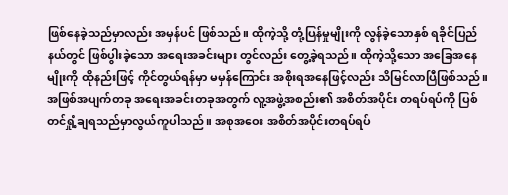ဖြစ်နေခဲ့သည်မှာလည်း အမှန်ပင် ဖြစ်သည်။ ထိုကဲ့သို့ တုံ့ပြန်မှုမျိုးကို လွန်ခဲ့သောနှစ် ရခိုင်ပြည်နယ်တွင် ဖြစ်ပွါးခဲ့သော အရေးအခင်းများ တွင်လည်း တွေ့ခဲ့ရသည်။ ထိုကဲ့သို့သော အခြေအနေမျိုးကို ထိုနည်းဖြင့် ကိုင်တွယ်ရန်မှာ မမှန်ကြောင်း အစိုးရအနေဖြင့်လည်း သိမြင်လာပြီဖြစ်သည်။
အဖြစ်အပျက်တခု အရေးအခင်းတခုအတွက် လူ့အဖွဲ့အစည်း၏ အစိတ်အပိုင်း တရပ်ရပ်ကို ပြစ်တင်ရှုံ့ချရသည်မှာလွယ်ကူပါသည်။ အစုအဝေး အစိတ်အပိုင်းတရပ်ရပ်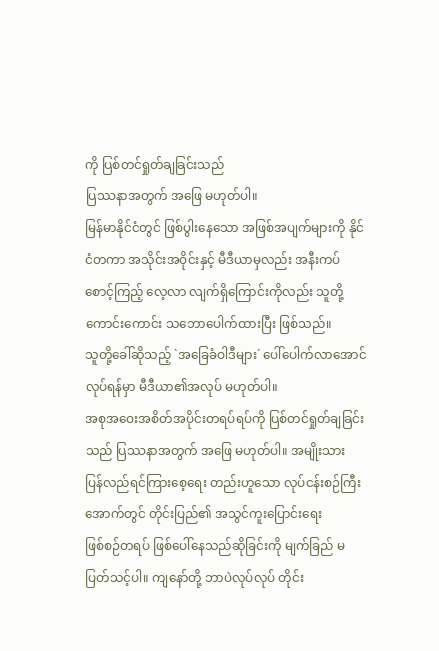ကို ပြစ်တင်ရှုတ်ချခြင်းသည်
ပြဿနာအတွက် အဖြေ မဟုတ်ပါ။
မြန်မာနိုင်ငံတွင် ဖြစ်ပွါးနေသော အဖြစ်အပျက်များကို နိုင်ငံတကာ အသိုင်းအဝိုင်းနှင့် မီဒီယာမှလည်း အနီးကပ်စောင့်ကြည့် လေ့လာ လျက်ရှိကြောင်းကိုလည်း သူတို့ ကောင်းကောင်း သဘောပေါက်ထားပြီး ဖြစ်သည်။
သူတို့ခေါ်ဆိုသည့် `အခြေခံဝါဒီများ´ ပေါ်ပေါက်လာအောင် လုပ်ရန်မှာ မီဒီယာ၏အလုပ် မဟုတ်ပါ။
အစုအဝေးအစိတ်အပိုင်းတရပ်ရပ်ကို ပြစ်တင်ရှုတ်ချခြင်းသည် ပြဿနာအတွက် အဖြေ မဟုတ်ပါ။ အမျိုးသား
ပြန်လည်ရင်ကြားစေ့ရေး တည်းဟူသော လုပ်ငန်းစဉ်ကြီး အောက်တွင် တိုင်းပြည်၏ အသွင်ကူးပြောင်းရေး
ဖြစ်စဉ်တရပ် ဖြစ်ပေါ်နေသည်ဆိုခြင်းကို မျက်ခြည် မပြတ်သင့်ပါ။ ကျနော်တို့ ဘာပဲလုပ်လုပ် တိုင်း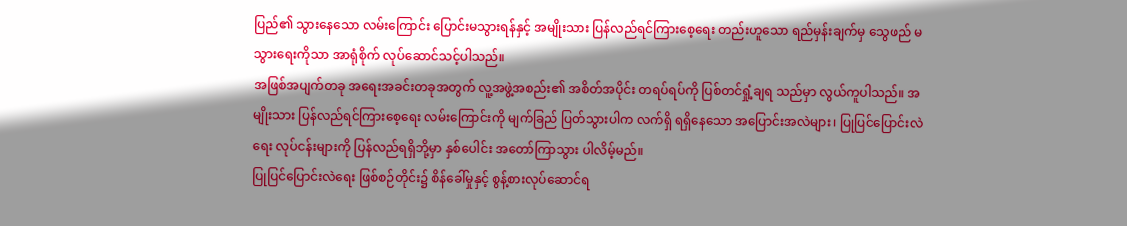ပြည်၏ သွားနေသော လမ်းကြောင်း ပြောင်းမသွားရန်နှင့် အမျိုးသား ပြန်လည်ရင်ကြားစေ့ရေး တည်းဟူသော ရည်မှန်းချက်မှ သွေဖည် မသွားရေးကိုသာ အာရုံစိုက် လုပ်ဆောင်သင့်ပါသည်။
အဖြစ်အပျက်တခု အရေးအခင်းတခုအတွက် လူ့အဖွဲ့အစည်း၏ အစိတ်အပိုင်း တရပ်ရပ်ကို ပြစ်တင်ရှုံ့ချရ သည်မှာ လွယ်ကူပါသည်။ အမျိုးသား ပြန်လည်ရင်ကြားစေ့ရေး လမ်းကြောင်းကို မျက်ခြည် ပြတ်သွားပါက လက်ရှိ ရရှိနေသော အပြောင်းအလဲများ၊ ပြုပြင်ပြောင်းလဲရေး လုပ်ငန်းများကို ပြန်လည်ရရှိဘို့မှာ နှစ်ပေါင်း အတော်ကြာသွား ပါလိမ့်မည်။
ပြုပြင်ပြောင်းလဲရေး ဖြစ်စဉ်တိုင်း၌ စိန်ခေါ်မှုနှင့် စွန့်စားလုပ်ဆောင်ရ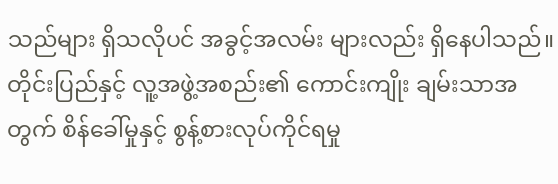သည်များ ရှိသလိုပင် အခွင့်အလမ်း များလည်း ရှိနေပါသည်။ တိုင်းပြည်နှင့် လူ့အဖွဲ့အစည်း၏ ကောင်းကျိုး ချမ်းသာအတွက် စိန်ခေါ်မှုနှင့် စွန့်စားလုပ်ကိုင်ရမှု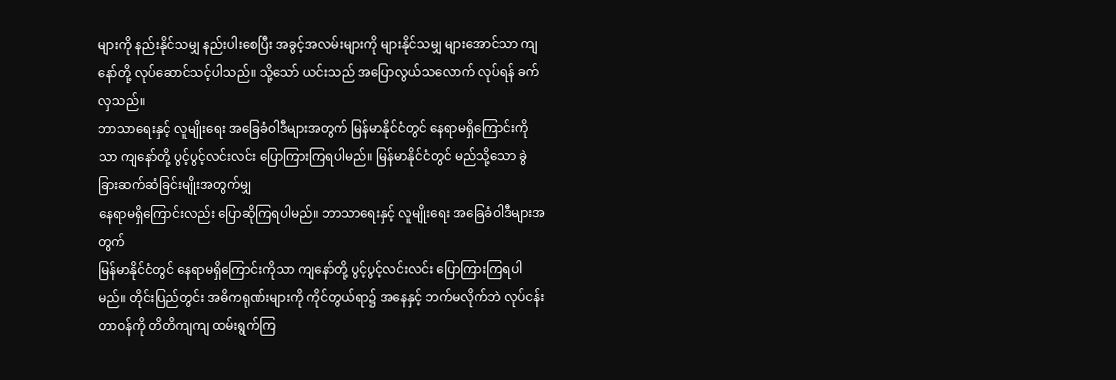များကို နည်းနိုင်သမျှ နည်းပါးစေပြီး အခွင့်အလမ်းများကို များနိုင်သမျှ များအောင်သာ ကျနော်တို့ လုပ်ဆောင်သင့်ပါသည်။ သို့သော် ယင်းသည် အပြောလွယ်သလောက် လုပ်ရန် ခက်လှသည်။
ဘာသာရေးနှင့် လူမျိုးရေး အခြေခံဝါဒီများအတွက် မြန်မာနိုင်ငံတွင် နေရာမရှိကြောင်းကိုသာ ကျနော်တို့ ပွင့်ပွင့်လင်းလင်း ပြောကြားကြရပါမည်။ မြန်မာနိုင်ငံတွင် မည်သို့သော ခွဲခြားဆက်ဆံခြင်းမျိုးအတွက်မျှ
နေရာမရှိကြောင်းလည်း ပြောဆိုကြရပါမည်။ ဘာသာရေးနှင့် လူမျိုးရေး အခြေခံဝါဒီများအတွက်
မြန်မာနိုင်ငံတွင် နေရာမရှိကြောင်းကိုသာ ကျနော်တို့ ပွင့်ပွင့်လင်းလင်း ပြောကြားကြရပါမည်။ တိုင်းပြည်တွင်း အဓိကရုဏ်းများကို ကိုင်တွယ်ရာ၌ အနေနှင့် ဘက်မလိုက်ဘဲ လုပ်ငန်းတာဝန်ကို တိတိကျကျ ထမ်းရွက်ကြ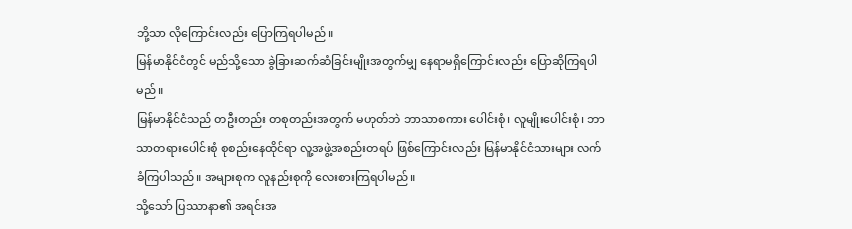ဘို့သာ လိုကြောင်းလည်း ပြောကြရပါမည်။
မြန်မာနိုင်ငံတွင် မည်သို့သော ခွဲခြားဆက်ဆံခြင်းမျိုးအတွက်မျှ နေရာမရှိကြောင်းလည်း ပြောဆိုကြရပါမည်။
မြန်မာနိုင်ငံသည် တဦးတည်း တစုတည်းအတွက် မဟုတ်ဘဲ ဘာသာစကား ပေါင်းစုံ၊ လူမျိုးပေါင်းစုံ၊ ဘာသာတရားပေါင်းစုံ စုစည်းနေထိုင်ရာ လူ့အဖွဲ့အစည်းတရပ် ဖြစ်ကြောင်းလည်း မြန်မာနိုင်ငံသားများ လက်ခံကြပါသည်။ အများစုက လူနည်းစုကို လေးစားကြရပါမည်။
သို့သော် ပြဿာနာ၏ အရင်းအ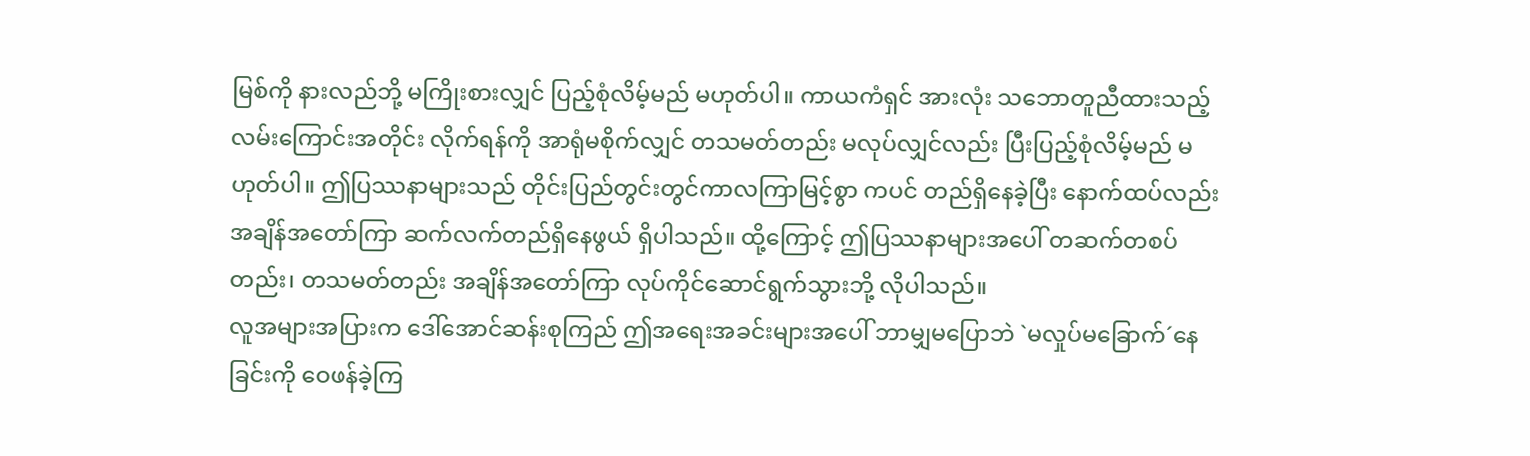မြစ်ကို နားလည်ဘို့ မကြိုးစားလျှင် ပြည့်စုံလိမ့်မည် မဟုတ်ပါ။ ကာယကံရှင် အားလုံး သဘောတူညီထားသည့် လမ်းကြောင်းအတိုင်း လိုက်ရန်ကို အာရုံမစိုက်လျှင် တသမတ်တည်း မလုပ်လျှင်လည်း ပြီးပြည့်စုံလိမ့်မည် မဟုတ်ပါ။ ဤပြဿနာများသည် တိုင်းပြည်တွင်းတွင်ကာလကြာမြင့်စွာ ကပင် တည်ရှိနေခဲ့ပြီး နောက်ထပ်လည်း အချိန်အတော်ကြာ ဆက်လက်တည်ရှိနေဖွယ် ရှိပါသည်။ ထို့ကြောင့် ဤပြဿနာများအပေါ် တဆက်တစပ်တည်း၊ တသမတ်တည်း အချိန်အတော်ကြာ လုပ်ကိုင်ဆောင်ရွက်သွားဘို့ လိုပါသည်။
လူအများအပြားက ဒေါ်အောင်ဆန်းစုကြည် ဤအရေးအခင်းများအပေါ် ဘာမျှမပြောဘဲ `မလှုပ်မခြောက်´နေခြင်းကို ဝေဖန်ခဲ့ကြ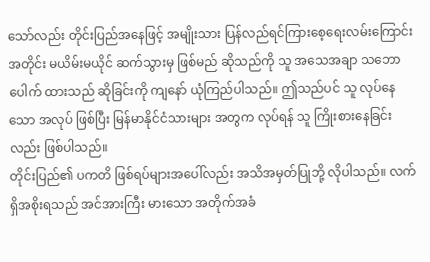သော်လည်း တိုင်းပြည်အနေဖြင့် အမျိုးသား ပြန်လည်ရင်ကြားစေ့ရေးလမ်းကြောင်း အတိုင်း မယိမ်းမယိုင် ဆက်သွားမှ ဖြစ်မည် ဆိုသည်ကို သူ အသေအချာ သဘောပေါက် ထားသည် ဆိုခြင်းကို ကျနော် ယုံကြည်ပါသည်။ ဤသည်ပင် သူ လုပ်နေသော အလုပ် ဖြစ်ပြီး မြန်မာနိုင်ငံသားများ အတွက လုပ်ရန် သူ ကြိုးစားနေခြင်းလည်း ဖြစ်ပါသည်။
တိုင်းပြည်၏ ပကတိ ဖြစ်ရပ်များအပေါ်လည်း အသိအမှတ်ပြုဘို့ လိုပါသည်။ လက်ရှိအစိုးရသည် အင်အားကြီး မားသော အတိုက်အခံ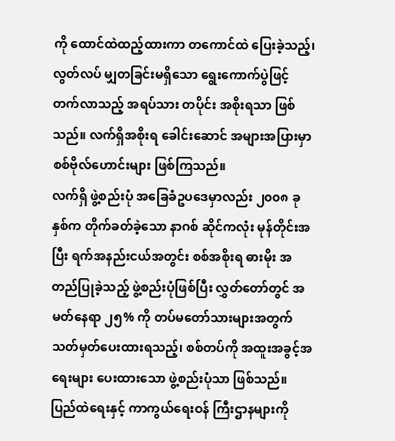ကို ထောင်ထဲထည့်ထားကာ တကောင်ထဲ ပြေးခဲ့သည့်၊ လွတ်လပ် မျှတခြင်းမရှိသော ရွေးကောက်ပွဲဖြင့် တက်လာသည့် အရပ်သား တပိုင်း အစိုးရသာ ဖြစ်သည်။ လက်ရှိအစိုးရ ခေါင်းဆောင် အများအပြားမှာ စစ်ဗိုလ်ဟောင်းများ ဖြစ်ကြသည်။
လက်ရှိ ဖွဲ့စည်းပုံ အခြေခံဥပဒေမှာလည်း ၂၀၀၈ ခုနှစ်က တိုက်ခတ်ခဲ့သော နာဂစ် ဆိုင်ကလုံး မုန်တိုင်းအပြီး ရက်အနည်းငယ်အတွင်း စစ်အစိုးရ ဓားမိုး အတည်ပြုခဲ့သည့် ဖွဲ့စည်းပုံဖြစ်ပြီး လွှတ်တော်တွင် အမတ်နေရာ ၂၅% ကို တပ်မတော်သားများအတွက် သတ်မှတ်ပေးထားရသည့်၊ စစ်တပ်ကို အထူးအခွင့်အရေးများ ပေးထားသော ဖွဲ့စည်းပုံသာ ဖြစ်သည်။ ပြည်ထဲရေးနှင့် ကာကွယ်ရေးဝန် ကြီးဌာနများကို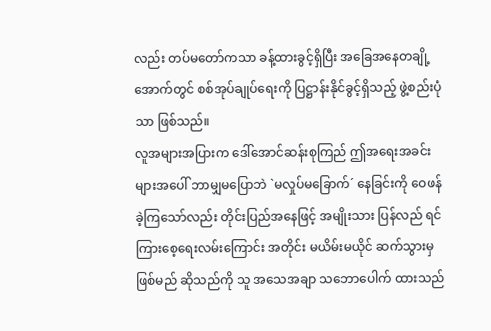လည်း တပ်မတော်ကသာ ခန့်ထားခွင့်ရှိပြီး အခြေအနေတချို့ အောက်တွင် စစ်အုပ်ချုပ်ရေးကို ပြဋ္ဌာန်းနိုင်ခွင့်ရှိသည့် ဖွဲ့စည်းပုံသာ ဖြစ်သည်။
လူအများအပြားက ဒေါ်အောင်ဆန်းစုကြည် ဤအရေးအခင်းများအပေါ် ဘာမျှမပြောဘဲ `မလှုပ်မခြောက်´ နေခြင်းကို ဝေဖန်ခဲ့ကြသော်လည်း တိုင်းပြည်အနေဖြင့် အမျိုးသား ပြန်လည် ရင်ကြားစေ့ရေးလမ်းကြောင်း အတိုင်း မယိမ်းမယိုင် ဆက်သွားမှ ဖြစ်မည် ဆိုသည်ကို သူ အသေအချာ သဘောပေါက် ထားသည်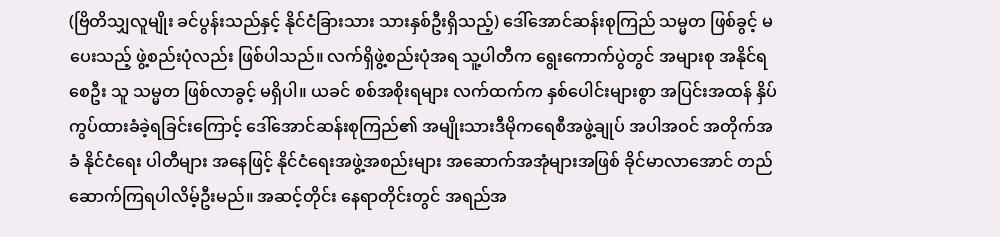(ဗြိတိသျှလူမျိုး ခင်ပွန်းသည်နှင့် နိုင်ငံခြားသား သားနှစ်ဦးရှိသည့်) ဒေါ်အောင်ဆန်းစုကြည် သမ္မတ ဖြစ်ခွင့် မပေးသည့် ဖွဲ့စည်းပုံလည်း ဖြစ်ပါသည်။ လက်ရှိဖွဲ့စည်းပုံအရ သူ့ပါတီက ရွေးကောက်ပွဲတွင် အများစု အနိုင်ရစေဦး သူ သမ္မတ ဖြစ်လာခွင့် မရှိပါ။ ယခင် စစ်အစိုးရများ လက်ထက်က နှစ်ပေါင်းများစွာ အပြင်းအထန် နှိပ်ကွပ်ထားခံခဲ့ရခြင်းကြောင့် ဒေါ်အောင်ဆန်းစုကြည်၏ အမျိုးသားဒီမိုကရေစီအဖွဲ့ချုပ် အပါအဝင် အတိုက်အခံ နိုင်ငံရေး ပါတီများ အနေဖြင့် နိုင်ငံရေးအဖွဲ့အစည်းများ အဆောက်အအုံများအဖြစ် ခိုင်မာလာအောင် တည်ဆောက်ကြရပါလိမ့်ဦးမည်။ အဆင့်တိုင်း နေရာတိုင်းတွင် အရည်အ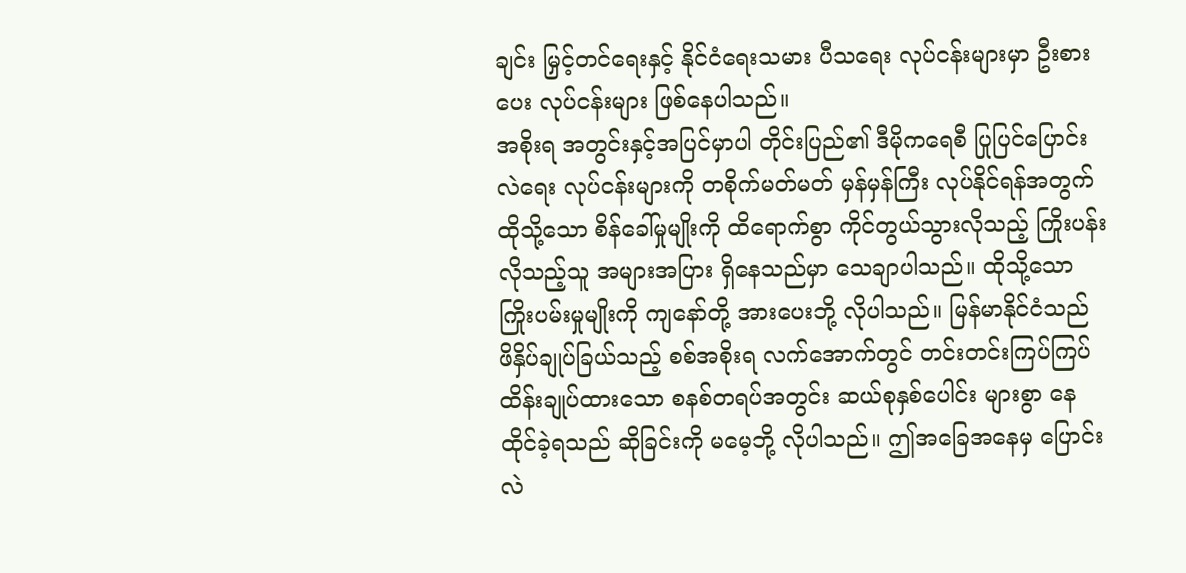ချင်း မြှင့်တင်ရေးနှင့် နိုင်ငံရေးသမား ပီသရေး လုပ်ငန်းများမှာ ဦးစားပေး လုပ်ငန်းများ ဖြစ်နေပါသည်။
အစိုးရ အတွင်းနှင့်အပြင်မှာပါ တိုင်းပြည်၏ ဒီမိုကရေစီ ပြုပြင်ပြောင်းလဲရေး လုပ်ငန်းများကို တစိုက်မတ်မတ် မှန်မှန်ကြီး လုပ်နိုင်ရန်အတွက် ထိုသို့သော စိန်ခေါ်မှုမျိုးကို ထိရောက်စွာ ကိုင်တွယ်သွားလိုသည့် ကြိုးပန်း လိုသည့်သူ အများအပြား ရှိနေသည်မှာ သေချာပါသည်။ ထိုသို့သော ကြိုးပမ်းမှုမျိုးကို ကျနော်တို့ အားပေးဘို့ လိုပါသည်။ မြန်မာနိုင်ငံသည် ဖိနှိပ်ချုပ်ခြယ်သည့် စစ်အစိုးရ လက်အောက်တွင် တင်းတင်းကြပ်ကြပ် ထိန်းချုပ်ထားသော စနစ်တရပ်အတွင်း ဆယ်စုနှစ်ပေါင်း များစွာ နေထိုင်ခဲ့ရသည် ဆိုခြင်းကို မမေ့ဘို့ လိုပါသည်။ ဤအခြေအနေမှ ပြောင်းလဲ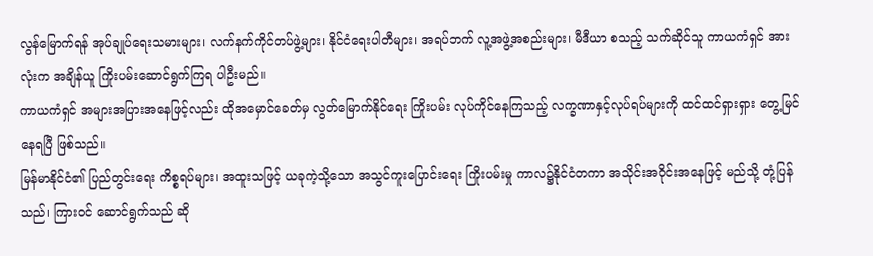လွန်မြောက်ရန် အုပ်ချုပ်ရေးသမားများ၊ လက်နက်ကိုင်တပ်ဖွဲ့များ၊ နိုင်ငံရေးပါတီများ၊ အရပ်ဘက် လူ့အဖွဲ့အစည်းများ၊ မီဒီယာ စသည့် သက်ဆိုင်သူ ကာယကံရှင် အားလုံးက အချိန်ယူ ကြိုးပမ်းဆောင်ရွက်ကြရ ပါဦးမည်။
ကာယကံရှင် အများအပြားအနေဖြင့်လည်း ထိုအမှောင်ခေတ်မှ လွတ်မြောက်နိုင်ရေး ကြိုးပမ်း လုပ်ကိုင်နေကြသည့် လက္ခဏာနှင့်လုပ်ရပ်များကို ထင်ထင်ရှားရှား တွေ့မြင်နေရပြီ ဖြစ်သည်။
မြန်မာနိုင်ငံ၏ ပြည်တွင်းရေး ကိစ္စရပ်များ၊ အထူးသဖြင့် ယခုကဲ့သို့သော အသွင်ကူးပြောင်းရေး ကြိုးပမ်းမှု ကာလ၌နိုင်ငံတကာ အသိုင်းအဝိုင်းအနေဖြင့် မည်သို့ တုံ့ပြန်သည်၊ ကြားဝင် ဆောင်ရွက်သည် ဆို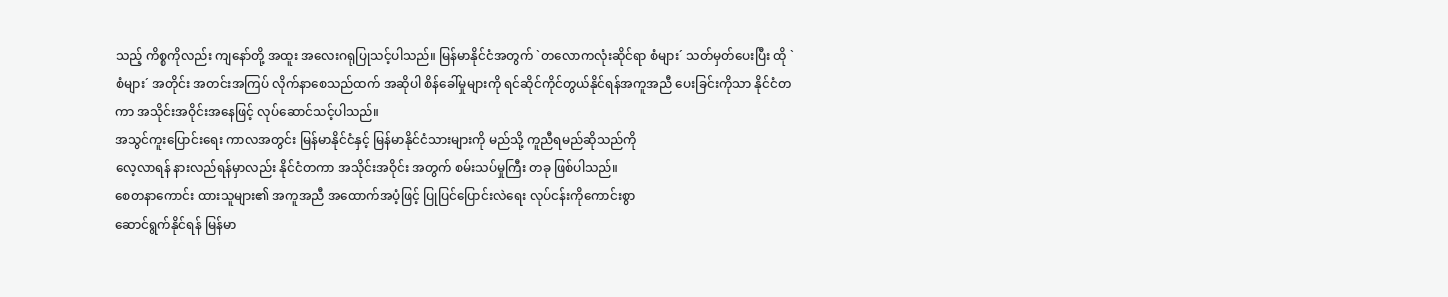သည့် ကိစ္စကိုလည်း ကျနော်တို့ အထူး အလေးဂရုပြုသင့်ပါသည်။ မြန်မာနိုင်ငံအတွက် `တလောကလုံးဆိုင်ရာ စံများ´ သတ်မှတ်ပေးပြီး ထို `စံများ´ အတိုင်း အတင်းအကြပ် လိုက်နာစေသည်ထက် အဆိုပါ စိန်ခေါ်မှုများကို ရင်ဆိုင်ကိုင်တွယ်နိုင်ရန်အကူအညီ ပေးခြင်းကိုသာ နိုင်ငံတကာ အသိုင်းအဝိုင်းအနေဖြင့် လုပ်ဆောင်သင့်ပါသည်။
အသွင်ကူးပြောင်းရေး ကာလအတွင်း မြန်မာနိုင်ငံနှင့် မြန်မာနိုင်ငံသားများကို မည်သို့ ကူညီရမည်ဆိုသည်ကို
လေ့လာရန် နားလည်ရန်မှာလည်း နိုင်ငံတကာ အသိုင်းအဝိုင်း အတွက် စမ်းသပ်မှုကြီး တခု ဖြစ်ပါသည်။
စေတနာကောင်း ထားသူများ၏ အကူအညီ အထောက်အပံ့ဖြင့် ပြုပြင်ပြောင်းလဲရေး လုပ်ငန်းကိုကောင်းစွာ
ဆောင်ရွက်နိုင်ရန် မြန်မာ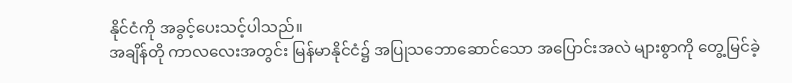နိုင်ငံကို အခွင့်ပေးသင့်ပါသည်။
အချိန်တို ကာလလေးအတွင်း မြန်မာနိုင်ငံ၌ အပြုသဘောဆောင်သော အပြောင်းအလဲ များစွာကို တွေ့မြင်ခဲ့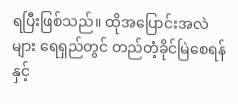ရပြီးဖြစ်သည်။ ထိုအပြောင်းအလဲများ ရေရှည်တွင် တည်တံ့ခိုင်မြဲစေရန်နှင့်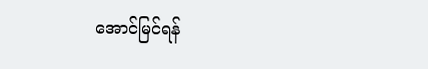အောင်မြင်ရန်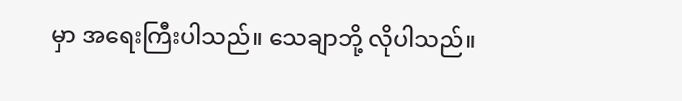မှာ အရေးကြီးပါသည်။ သေချာဘို့ လိုပါသည်။